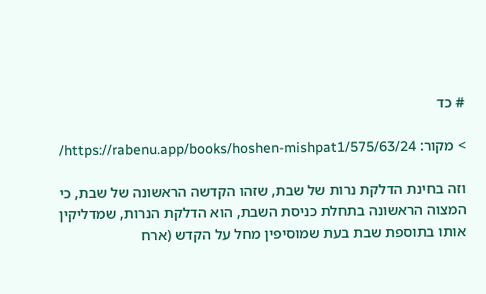# כד

> מקור: https://rabenu.app/books/hoshen-mishpat1/575/63/24/

וזה בחינת הדלקת נרות של שבת, שזהו הקדשה הראשונה של שבת, כי המצוה הראשונה בתחלת כניסת השבת, הוא הדלקת הנרות, שמדליקין אותו בתוספת שבת בעת שמוסיפין מחל על הקדש (ארח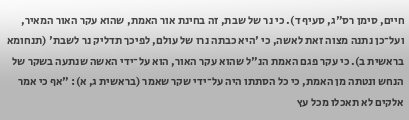חיים, סימן רס"ג, סעיף ד). כי נר של שבת, זה בחינת אור האמת, שהוא עקר האור המאיר, ועל־כן נתנה מצוה זאת לאשה, כי 'היא כבתה נרו של עולם, לפיכך תדליק נר לשבת' (תנחומא בראשית ב). כי עקר פגם האמת הנ"ל שהוא עקר האור, הוא על־ידי האשה שנתעה בשקר של הנחש ונטתה מן האמת, כי כל הסתתו היה על־ידי שקר שאמר (בראשית ג, א): "אף כי אמר אלקים לא תאכלו מכל עץ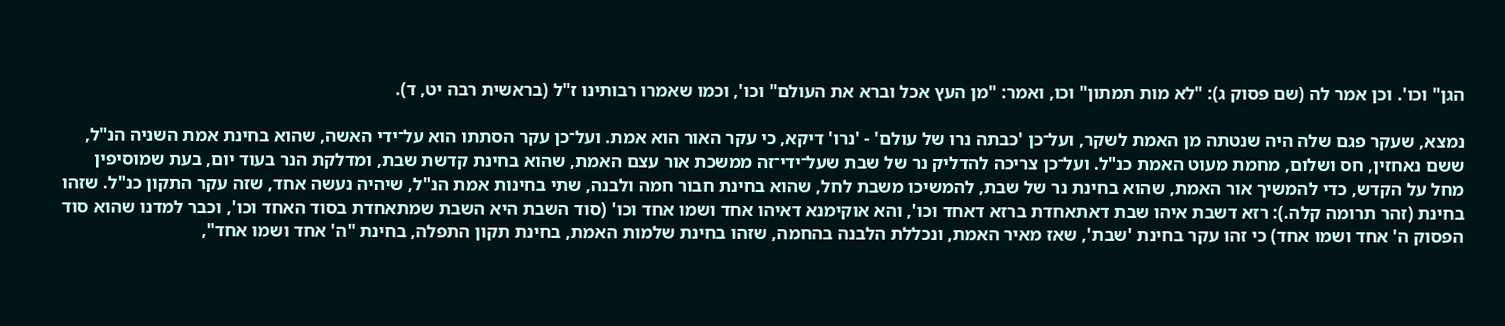הגן" וכו'. וכן אמר לה (שם פסוק ג): "לא מות תמתון" וכו, ואמר: "מן העץ אכל וברא את העולם" וכו', וכמו שאמרו רבותינו ז"ל (בראשית רבה יט, ד).

נמצא, שעקר פגם שלה היה שנטתה מן האמת לשקר, ועל־כן 'כבתה נרו של עולם' - 'נרו' דיקא, כי עקר האור הוא אמת. ועל־כן עקר הסתתו הוא על־ידי האשה, שהוא בחינת אמת השניה הנ"ל, ששם נאחזין, חס ושלום, מחמת מעוט האמת כנ"ל. ועל־כן צריכה להדליק נר של שבת שעל־ידי־זה ממשכת אור עצם האמת, שהוא בחינת קדשת שבת, ומדלקת הנר בעוד יום, בעת שמוסיפין מחל על הקדש, כדי להמשיך אור האמת, שהוא בחינת נר של שבת, להמשיכו משבת לחל, שהוא בחינת חבור חמה ולבנה, שתי בחינות אמת הנ"ל, שיהיה נעשה אחד, שזה עקר התקון כנ"ל. שזהו בחינת (זהר תרומה קלה.): רזא דשבת איהו שבת דאתאחדת ברזא דאחד וכו', והא אוקימנא דאיהו אחד ושמו אחד וכו' (סוד השבת היא השבת שמתאחדת בסוד האחד וכו', וכבר למדנו שהוא סוד הפסוק ה' אחד ושמו אחד) כי זהו עקר בחינת 'שבת', שאז מאיר האמת, ונכללת הלבנה בהחמה, שזהו בחינת שלמות האמת, בחינת תקון התפלה, בחינת "ה' אחד ושמו אחד",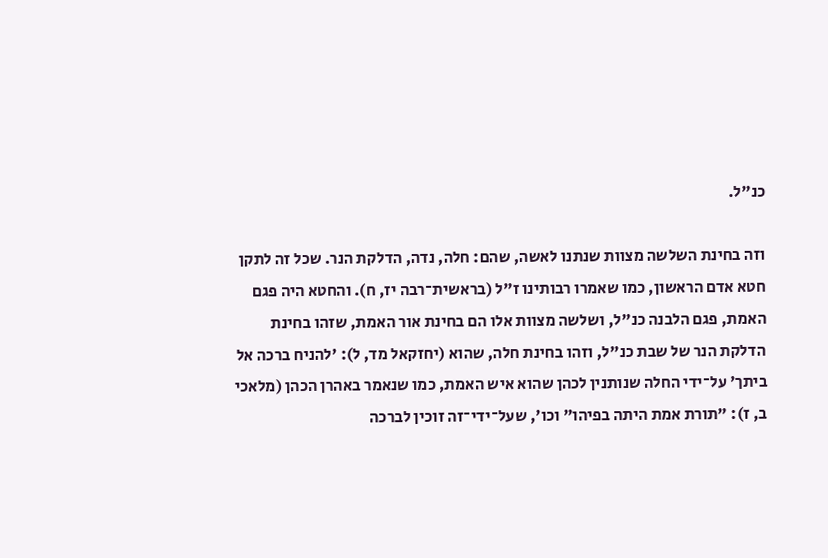כנ"ל.

וזה בחינת השלשה מצוות שנתנו לאשה, שהם: חלה, נדה, הדלקת הנר. שכל זה לתקן חטא אדם הראשון, כמו שאמרו רבותינו ז"ל (בראשית־רבה יז, ח). והחטא היה פגם האמת, פגם הלבנה כנ"ל, ושלשה מצוות אלו הם בחינת אור האמת, שזהו בחינת הדלקת הנר של שבת כנ"ל, וזהו בחינת חלה, שהוא (יחזקאל מד, ל): 'להניח ברכה אל ביתך' על־ידי החלה שנותנין לכהן שהוא איש האמת, כמו שנאמר באהרן הכהן (מלאכי ב, ז): "תורת אמת היתה בפיהו" וכו', שעל־ידי־זה זוכין לברכה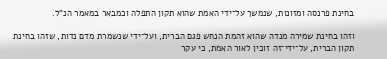בחינת פרנסה ומזונות, שנמשך על־ידי האמת שהוא תקון התפלה וכמבאר במאמר הנ"ל.

וזהו בחינת שמירה מנדה שהוא זהמת הנחש פגם הברית, ועל־ידי שנשמרת מדם נדות, שזהו בחינת תקון הברית, על־ידי־זה זוכין לאור האמת, כי עקר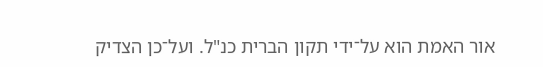אור האמת הוא על־ידי תקון הברית כנ"ל. ועל־כן הצדיק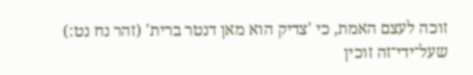זוכה לעצם האמת, כי 'צדיק הוא מאן דנטר ברית' (זהר נח נט:) שעל־ידי־זה זוכין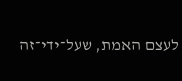לעצם האמת, שעל־ידי־זה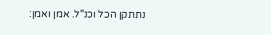נתתקן הכל וכנ"ל. אמן ואמן: